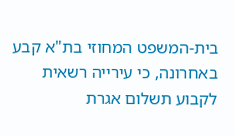בית-המשפט המחוזי בת"א קבע באחרונה, כי עירייה רשאית לקבוע תשלום אגרת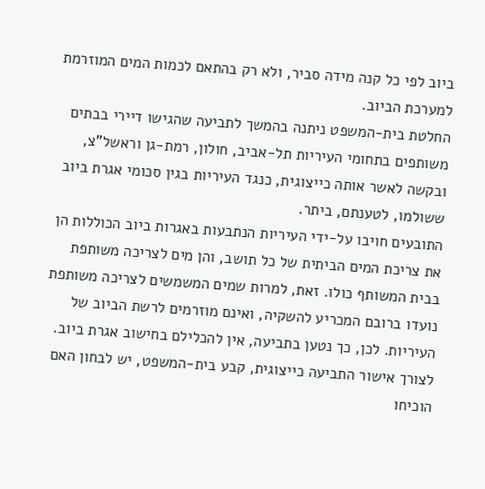ביוב לפי כל קנה מידה סביר, ולא רק בהתאם לכמות המים המוזרמת למערכת הביוב.
החלטת בית-המשפט ניתנה בהמשך לתביעה שהגישו דיירי בבתים משותפים בתחומי העיריות תל-אביב, חולון, רמת-גן וראשל"צ, ובקשה לאשר אותה כייצוגית, כנגד העיריות בגין סכומי אגרת ביוב ששולמו, לטענתם, ביתר.
התובעים חויבו על-ידי העיריות הנתבעות באגרות ביוב הכוללות הן את צריכת המים הביתית של כל תושב, והן מים לצריכה משותפת בבית המשותף כולו. זאת, למרות שמים המשמשים לצריכה משותפת נועדו ברובם המכריע להשקיה, ואינם מוזרמים לרשת הביוב של העיריות. לכן, כך נטען בתביעה, אין להכלילם בחישוב אגרת ביוב.
לצורך אישור התביעה כייצוגית, קבע בית-המשפט, יש לבחון האם הוכיחו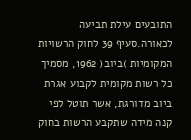התובעים עילת תביעה לכאורה.סעיף 39 לחוק הרשויות המקומיות )ביוב( 1962, מסמיך כל רשות מקומית לקבוע אגרת ביוב מדורגת, אשר תוטל לפי קנה מידה שתקבע הרשות בחוק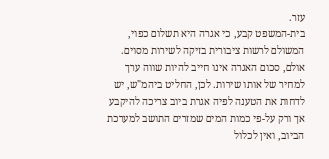עזר.
בית-המשפט קבע, כי אגרה היא תשלום כפוי, המשולם לרשות ציבורית בזיקה לשירות מסוים. אולם, סכום האגרה אינו חייב להיות שווה ערך למחיר של אותו שירות. לכן, החליט ביהמ"ש, יש לדחות את הטענה לפיה אגרת ביוב צריכה להיקבע אך ורק על-פי כמות המים שמזרים התושב למערכת הביוב, ואין לכלול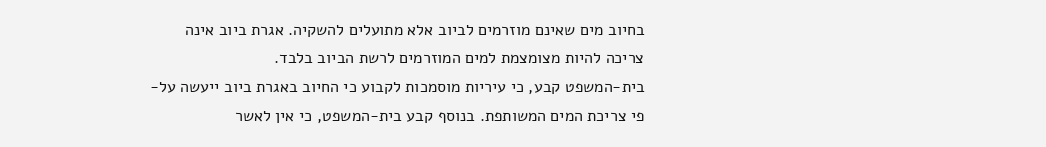בחיוב מים שאינם מוזרמים לביוב אלא מתועלים להשקיה. אגרת ביוב אינה צריכה להיות מצומצמת למים המוזרמים לרשת הביוב בלבד.
בית-המשפט קבע, כי עיריות מוסמכות לקבוע כי החיוב באגרת ביוב ייעשה על-פי צריכת המים המשותפת. בנוסף קבע בית-המשפט, כי אין לאשר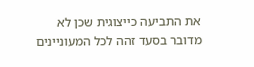את התביעה כייצוגית שכן לא מדובר בסעד זהה לכל המעוניינים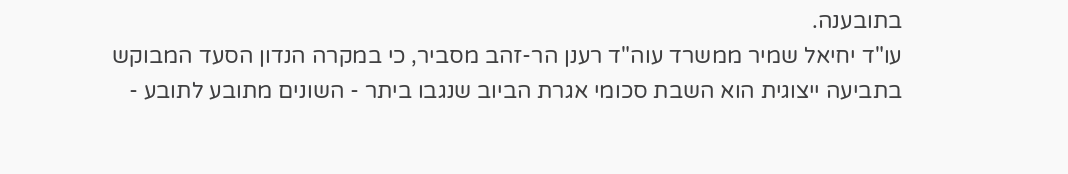בתובענה.
עו"ד יחיאל שמיר ממשרד עוה"ד רענן הר-זהב מסביר, כי במקרה הנדון הסעד המבוקש בתביעה ייצוגית הוא השבת סכומי אגרת הביוב שנגבו ביתר - השונים מתובע לתובע -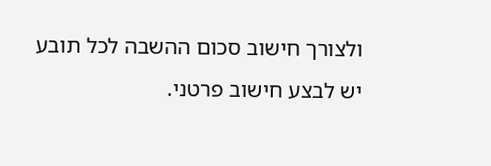ולצורך חישוב סכום ההשבה לכל תובע יש לבצע חישוב פרטני.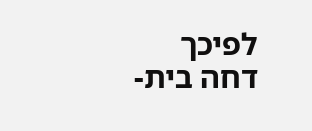לפיכך דחה בית-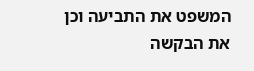המשפט את התביעה וכן את הבקשה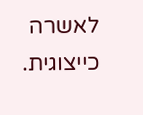לאשרה כייצוגית.